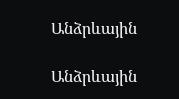Անձրևային

Անձրևային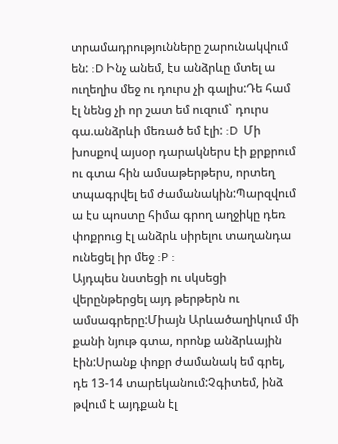տրամադրությունները շարունակվում են: :D Ինչ անեմ, էս անձրևը մտել ա ուղեղիս մեջ ու դուրս չի գալիս:Դե համ էլ նենց չի որ շատ եմ ուզում` դուրս գա.անձրևի մեռած եմ էլի: :D  Մի խոսքով այսօր դարակներս էի քրքրում ու գտա հին ամսաթերթերս, որտեղ տպագրվել եմ ժամանակին:Պարզվում ա էս պոստը հիմա գրող աղջիկը դեռ փոքրուց էլ անձրև սիրելու տաղանդա ունեցել իր մեջ :P :
Այդպես նստեցի ու սկսեցի վերընթերցել այդ թերթերն ու ամսագրերը:Միայն Արևածաղիկում մի քանի նյութ գտա, որոնք անձրևային էին:Սրանք փոքր ժամանակ եմ գրել, դե 13-14 տարեկանում:Չգիտեմ, ինձ թվում է այդքան էլ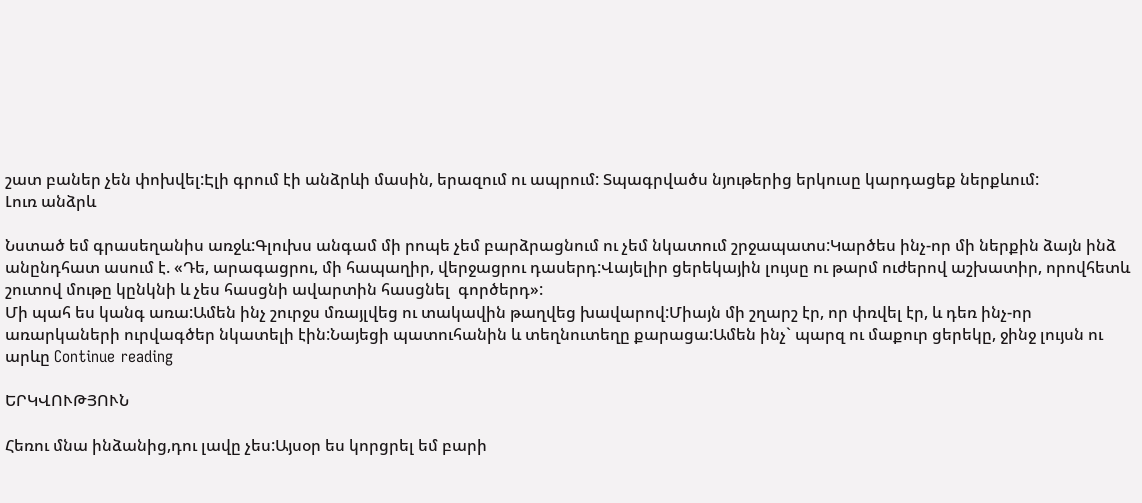շատ բաներ չեն փոխվել:Էլի գրում էի անձրևի մասին, երազում ու ապրում: Տպագրվածս նյութերից երկուսը կարդացեք ներքևում:
Լուռ անձրև

Նստած եմ գրասեղանիս առջև:Գլուխս անգամ մի րոպե չեմ բարձրացնում ու չեմ նկատում շրջապատս:Կարծես ինչ-որ մի ներքին ձայն ինձ անընդհատ ասում է. «Դե, արագացրու, մի հապաղիր, վերջացրու դասերդ:Վայելիր ցերեկային լույսը ու թարմ ուժերով աշխատիր, որովհետև շուտով մութը կընկնի և չես հասցնի ավարտին հասցնել  գործերդ»:
Մի պահ ես կանգ առա:Ամեն ինչ շուրջս մռայլվեց ու տակավին թաղվեց խավարով:Միայն մի շղարշ էր, որ փռվել էր, և դեռ ինչ-որ առարկաների ուրվագծեր նկատելի էին:Նայեցի պատուհանին և տեղնուտեղը քարացա:Ամեն ինչ` պարզ ու մաքուր ցերեկը, ջինջ լույսն ու արևը Continue reading

ԵՐԿՎՈՒԹՅՈՒՆ

Հեռու մնա ինձանից,դու լավը չես:Այսօր ես կորցրել եմ բարի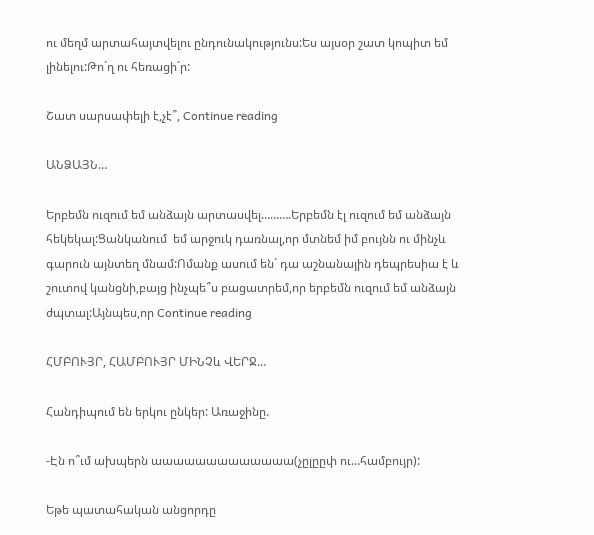ու մեղմ արտահայտվելու ընդունակությունս:Ես այսօր շատ կոպիտ եմ լինելու:Թո´ղ ու հեռացի´ր:

Շատ սարսափելի է,չէ՞, Continue reading

ԱՆՁԱՅՆ…

Երբեմն ուզում եմ անձայն արտասվել……….Երբեմն էլ ուզում եմ անձայն հեկեկալ:Ցանկանում  եմ արջուկ դառնալ,որ մտնեմ իմ բույնն ու մինչև գարուն այնտեղ մնամ:Ոմանք ասում են` դա աշնանային դեպրեսիա է և շուտով կանցնի,բայց ինչպե՞ս բացատրեմ,որ երբեմն ուզում եմ անձայն ժպտալ:Այնպես,որ Continue reading

ՀՄԲՈՒՅՐ, ՀԱՄԲՈՒՅՐ ՄԻՆՉև ՎԵՐՋ…

Հանդիպում են երկու ընկեր: Առաջինը.

-Էն ո՞ւմ ախպերն աաաաաաաաաաաաա(չըլըըփ ու…համբույր):

Եթե պատահական անցորդը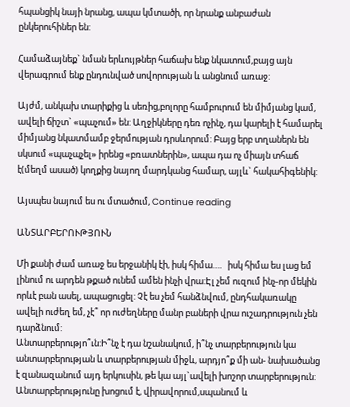հպանցիկ նայի նրանց, ապա կմտածի, որ նրանք անբաժան  ընկերուհիներ են:

Համաձայնեք` նման երևույթներ հաճախ ենք նկատում,բայց այն վերագրում ենք ընդունված սովորության և անցնում առաջ:

Այժմ, անկախ տարիքից և սեռից,բոլորը համբուրում են միմյանց կամ, ավելի ճիշտ` «պաչում» են: Աղջիկները դեռ ոչինչ, դա կարելի է համարել միմյանց նկատմամբ ջերմության դրսևորում: Բայց երբ տղաներն են սկսում «պաչպչել» իրենց «բռատներին», ապա դա ոչ միայն տհաճ է(մեղմ ասած) կողքից նայող մարդկանց համար, այլև` հակահիգենիկ:

Այսպես նայում ես ու մտածում, Continue reading

ԱՆՏԱՐԲԵՐՈՒԹՅՈՒՆ

Մի քանի ժամ առաջ ես երջանիկ էի, իսկ հիմա….   իսկ հիմա ես լաց եմ լինում ու արդեն թքած ունեմ ամեն ինչի վրա:Էլ չեմ ուզում ինչ-որ մեկին որևէ բան ասել, ապացուցել: Չէ ես չեմ հանձնվում, ընդհակառակը ավելի ուժեղ եմ, չէ՞ որ ուժեղները մանր բաների վրա ուշադրություն չեն դարձնում:
Անտարբերությո՞ւն:Ի՞նչ է դա նշանակում, ի՞նչ տարբերություն կա անտարբերության և տարբերության միջև, արդյո՞ք մի ան- նախածանց է զանազանում այդ երկուսին, թե կա այլ`ավելի խոշոր տարբերություն:
Անտարբերությունը խոցում է, վիրավորում,սպանում և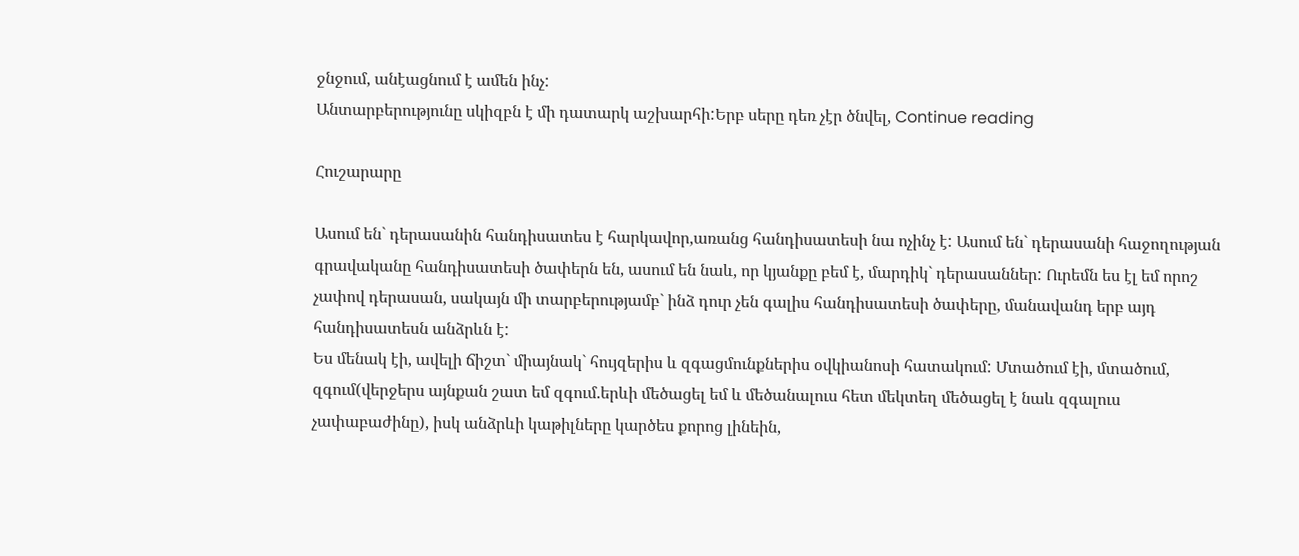ջնջում, անէացնում է ամեն ինչ:
Անտարբերությունը սկիզբն է մի դատարկ աշխարհի:Երբ սերը դեռ չէր ծնվել, Continue reading

Հուշարարը

Ասում են` դերասանին հանդիսատես է հարկավոր,առանց հանդիսատեսի նա ոչինչ է: Ասում են` դերասանի հաջողության գրավականը հանդիսատեսի ծափերն են, ասում են նաև, որ կյանքը բեմ է, մարդիկ` դերասաններ: Ուրեմն ես էլ եմ որոշ չափով դերասան, սակայն մի տարբերությամբ` ինձ դուր չեն գալիս հանդիսատեսի ծափերը, մանավանդ երբ այդ հանդիսատեսն անձրևն է:
Ես մենակ էի, ավելի ճիշտ` միայնակ` հույզերիս և զգացմունքներիս օվկիանոսի հատակում: Մտածում էի, մտածում, զգում(վերջերս այնքան շատ եմ զգում.երևի մեծացել եմ և մեծանալուս հետ մեկտեղ մեծացել է նաև զգալուս չափաբաժինը), իսկ անձրևի կաթիլները կարծես քորոց լինեին,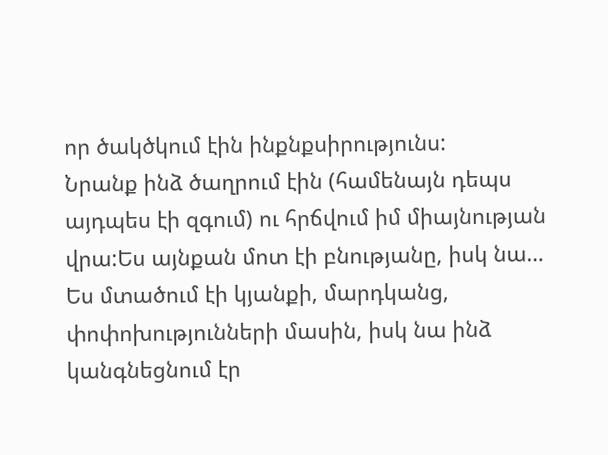որ ծակծկում էին ինքնքսիրությունս:
Նրանք ինձ ծաղրում էին (համենայն դեպս այդպես էի զգում) ու հրճվում իմ միայնության վրա:Ես այնքան մոտ էի բնությանը, իսկ նա…
Ես մտածում էի կյանքի, մարդկանց, փոփոխությունների մասին, իսկ նա ինձ կանգնեցնում էր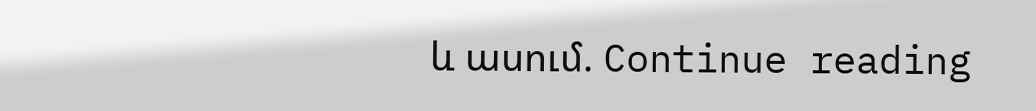և ասում. Continue reading